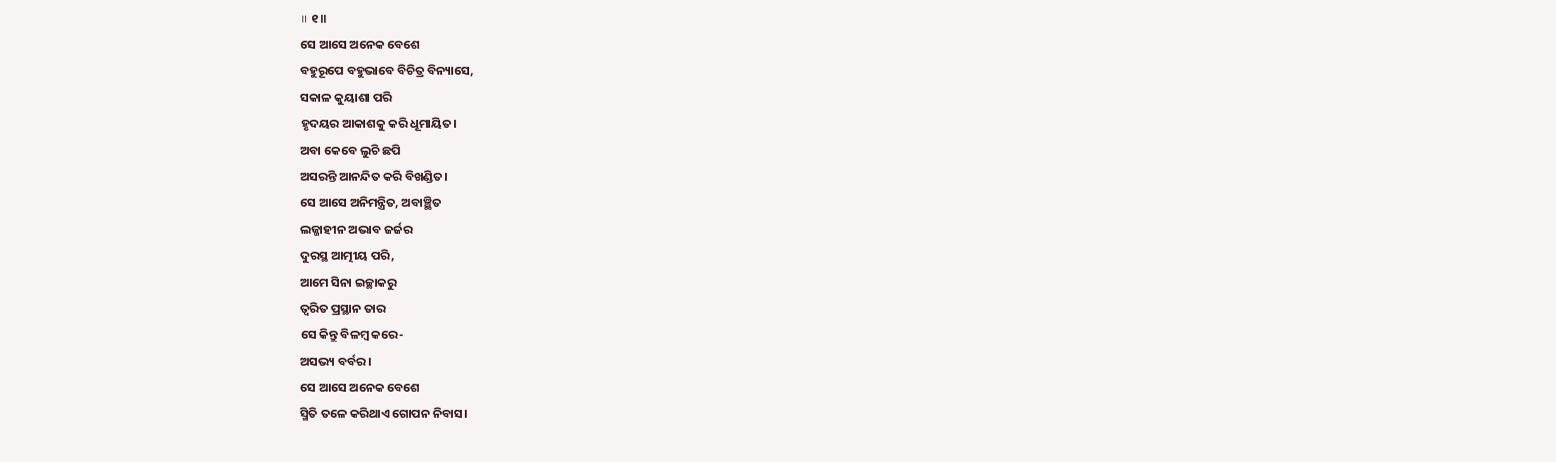॥ ୧॥
ସେ ଆସେ ଅନେକ ବେଶେ
ବହୁରୂପେ ବହୁଭାବେ ବିଚିତ୍ର ବିନ୍ୟାସେ,
ସକାଳ କୁୟାଶା ପରି
ହୃଦୟର ଆକାଶକୁ କରି ଧୂମାୟିତ।
ଅବା କେବେ ଲୁଚି ଛପି
ଅସରନ୍ତି ଆନନ୍ଦିତ କରି ବିଖଣ୍ଡିତ।
ସେ ଆସେ ଅନିମନ୍ତ୍ରିତ, ଅବାଞ୍ଛିତ
ଲଜ୍ଜାହୀନ ଅଭାବ ଜର୍ଜର
ଦୁରସ୍ଥ ଆତ୍ମୀୟ ପରି,
ଆମେ ସିନା ଇଚ୍ଛାକରୁ
ତ୍ବରିତ ପ୍ରସ୍ଥାନ ତାର
ସେ କିନ୍ତୁ ବିଳମ୍ବ କରେ-
ଅସଭ୍ୟ ବର୍ବର।
ସେ ଆସେ ଅନେକ ବେଶେ
ସ୍ମିତି ତଳେ କରିଥାଏ ଗୋପନ ନିବାସ।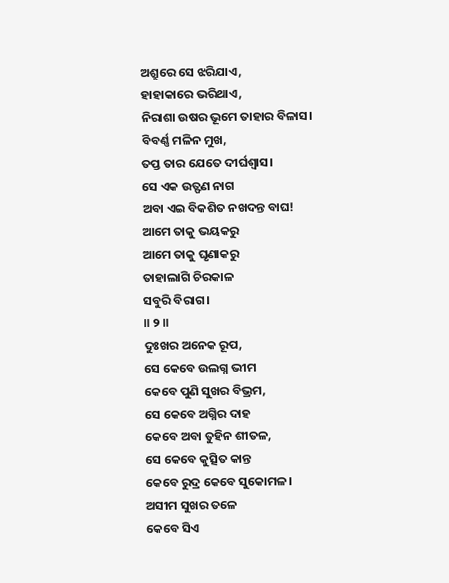ଅଶ୍ରୁରେ ସେ ଝରିଯାଏ,
ହାହାକାରେ ଭରିଥାଏ,
ନିରାଶା ଉଷର ଭୂମେ ତାହାର ବିଳାସ।
ବିବର୍ଣ୍ଣ ମଳିନ ମୁଖ,
ତପ୍ତ ତାର ଯେତେ ଦୀର୍ଘଶ୍ବାସ।
ସେ ଏକ ଉତ୍ଫଣ ନାଗ
ଅବା ଏଇ ବିକଶିତ ନଖଦନ୍ତ ବାଘ!
ଆମେ ତାକୁ ଭୟକରୁ
ଆମେ ତାକୁ ଘୃଣାକରୁ
ତାହାଲାଗି ଚିରକାଳ
ସବୁରି ବିରାଗ।
॥ ୨ ॥
ଦୁଃଖର ଅନେକ ରୂପ,
ସେ କେବେ ଉଲଗ୍ନ ଭୀମ
କେବେ ପୁଣି ସୁଖର ବିଭ୍ରମ,
ସେ କେବେ ଅଗ୍ନିର ଦାହ
କେବେ ଅବା ତୁହିନ ଶୀତଳ,
ସେ କେବେ କୁତ୍ସିତ କାନ୍ତ
କେବେ ରୁଦ୍ର କେବେ ସୁକୋମଳ।
ଅସୀମ ସୁଖର ତଳେ
କେବେ ସିଏ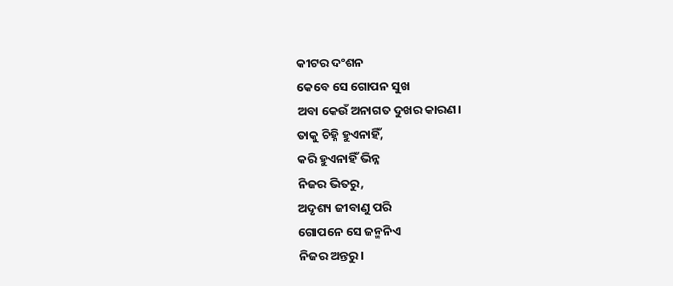କୀଟର ଦଂଶନ
କେବେ ସେ ଗୋପନ ସୁଖ
ଅବା କେଉଁ ଅନାଗତ ଦୁଖର କାରଣ।
ତାକୁ ଚିହ୍ନି ହୁଏନାହିଁ,
କରି ହୁଏନାହିଁ ଭିନ୍ନ
ନିଜର ଭିତରୁ,
ଅଦୃଶ୍ୟ ଜୀବାଣୁ ପରି
ଗୋପନେ ସେ ଜନ୍ମନିଏ
ନିଜର ଅନ୍ତରୁ।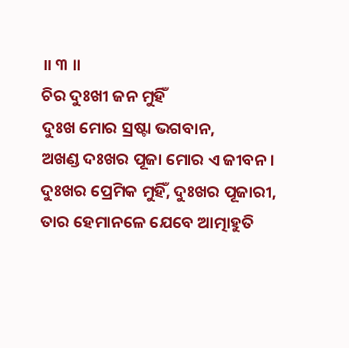॥ ୩ ॥
ଚିର ଦୁଃଖୀ ଜନ ମୁହିଁ
ଦୁଃଖ ମୋର ସ୍ରଷ୍ଟା ଭଗବାନ,
ଅଖଣ୍ଡ ଦଃଖର ପୂଜା ମୋର ଏ ଜୀବନ।
ଦୁଃଖର ପ୍ରେମିକ ମୁହିଁ, ଦୁଃଖର ପୂଜାରୀ,
ତାର ହେମାନଳେ ଯେବେ ଆତ୍ମାହୁତି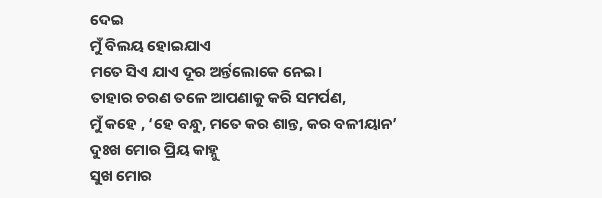ଦେଇ
ମୁଁ ବିଲୟ ହୋଇଯାଏ
ମତେ ସିଏ ଯାଏ ଦୂର ଅର୍ନ୍ତଲୋକେ ନେଇ।
ତାହାର ଚରଣ ତଳେ ଆପଣାକୁ କରି ସମର୍ପଣ,
ମୁଁ କହେ , ‘ହେ ବନ୍ଧୁ, ମତେ କର ଶାନ୍ତ, କର ବଳୀୟାନ’
ଦୁଃଖ ମୋର ପ୍ରିୟ କାହ୍ନୁ
ସୁଖ ମୋର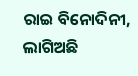ରାଇ ବିନୋଦିନୀ,
ଲାଗିଅଛି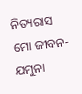ନିତ୍ୟରାସ ମୋ ଜୀବନ-ଯମୁନା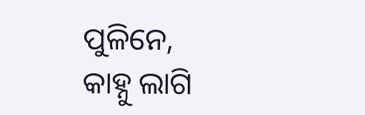ପୁଳିନେ,
କାହ୍ନୁ ଲାଗି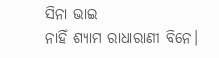ସିନା ଭାଇ
ନାହିଁ ଶ୍ୟାମ ରାଧାରାଣୀ ବିନେ।